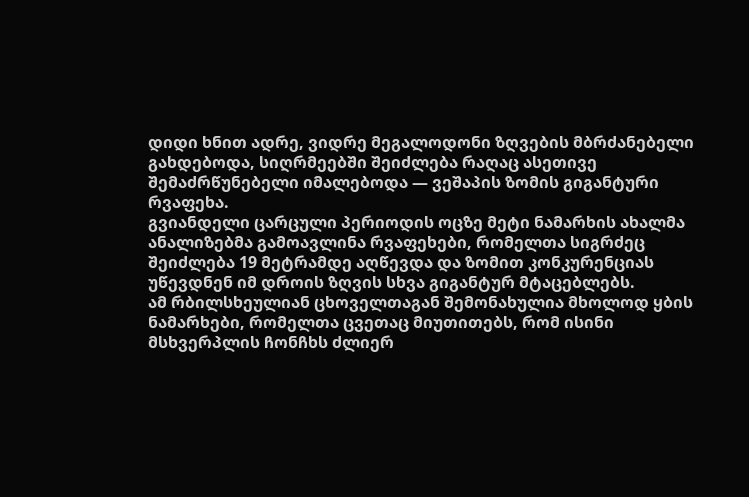დიდი ხნით ადრე, ვიდრე მეგალოდონი ზღვების მბრძანებელი გახდებოდა, სიღრმეებში შეიძლება რაღაც ასეთივე შემაძრწუნებელი იმალებოდა — ვეშაპის ზომის გიგანტური რვაფეხა.
გვიანდელი ცარცული პერიოდის ოცზე მეტი ნამარხის ახალმა ანალიზებმა გამოავლინა რვაფეხები, რომელთა სიგრძეც შეიძლება 19 მეტრამდე აღწევდა და ზომით კონკურენციას უწევდნენ იმ დროის ზღვის სხვა გიგანტურ მტაცებლებს.
ამ რბილსხეულიან ცხოველთაგან შემონახულია მხოლოდ ყბის ნამარხები, რომელთა ცვეთაც მიუთითებს, რომ ისინი მსხვერპლის ჩონჩხს ძლიერ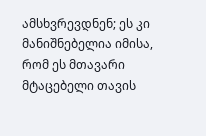ამსხვრევდნენ; ეს კი მანიშნებელია იმისა, რომ ეს მთავარი მტაცებელი თავის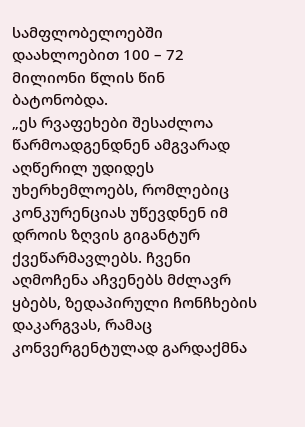სამფლობელოებში დაახლოებით 100 – 72 მილიონი წლის წინ ბატონობდა.
„ეს რვაფეხები შესაძლოა წარმოადგენდნენ ამგვარად აღწერილ უდიდეს უხერხემლოებს, რომლებიც კონკურენციას უწევდნენ იმ დროის ზღვის გიგანტურ ქვეწარმავლებს. ჩვენი აღმოჩენა აჩვენებს მძლავრ ყბებს, ზედაპირული ჩონჩხების დაკარგვას, რამაც კონვერგენტულად გარდაქმნა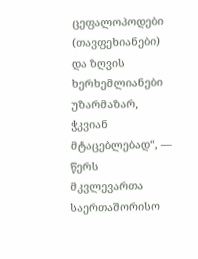ცეფალოპოდები (თავფეხიანები) და ზღვის ხერხემლიანები უზარმაზარ, ჭკვიან მტაცებლებად“, — წერს მკვლევართა საერთაშორისო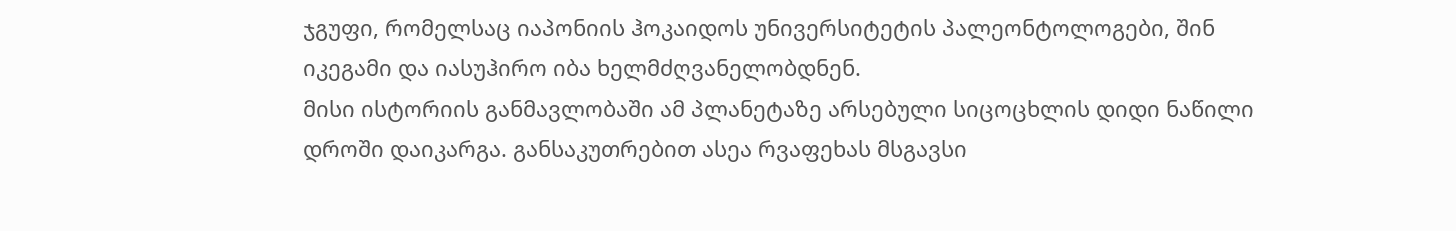ჯგუფი, რომელსაც იაპონიის ჰოკაიდოს უნივერსიტეტის პალეონტოლოგები, შინ იკეგამი და იასუჰირო იბა ხელმძღვანელობდნენ.
მისი ისტორიის განმავლობაში ამ პლანეტაზე არსებული სიცოცხლის დიდი ნაწილი დროში დაიკარგა. განსაკუთრებით ასეა რვაფეხას მსგავსი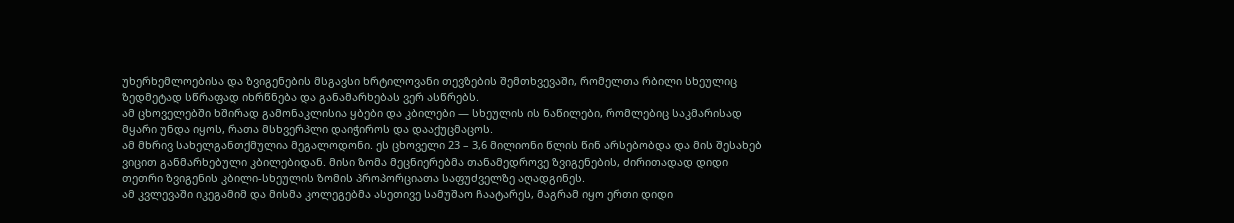უხერხემლოებისა და ზვიგენების მსგავსი ხრტილოვანი თევზების შემთხვევაში, რომელთა რბილი სხეულიც ზედმეტად სწრაფად იხრწნება და განამარხებას ვერ ასწრებს.
ამ ცხოველებში ხშირად გამონაკლისია ყბები და კბილები — სხეულის ის ნაწილები, რომლებიც საკმარისად მყარი უნდა იყოს, რათა მსხვერპლი დაიჭიროს და დააქუცმაცოს.
ამ მხრივ სახელგანთქმულია მეგალოდონი. ეს ცხოველი 23 – 3,6 მილიონი წლის წინ არსებობდა და მის შესახებ ვიცით განმარხებული კბილებიდან. მისი ზომა მეცნიერებმა თანამედროვე ზვიგენების, ძირითადად დიდი თეთრი ზვიგენის კბილი-სხეულის ზომის პროპორციათა საფუძველზე აღადგინეს.
ამ კვლევაში იკეგამიმ და მისმა კოლეგებმა ასეთივე სამუშაო ჩაატარეს, მაგრამ იყო ერთი დიდი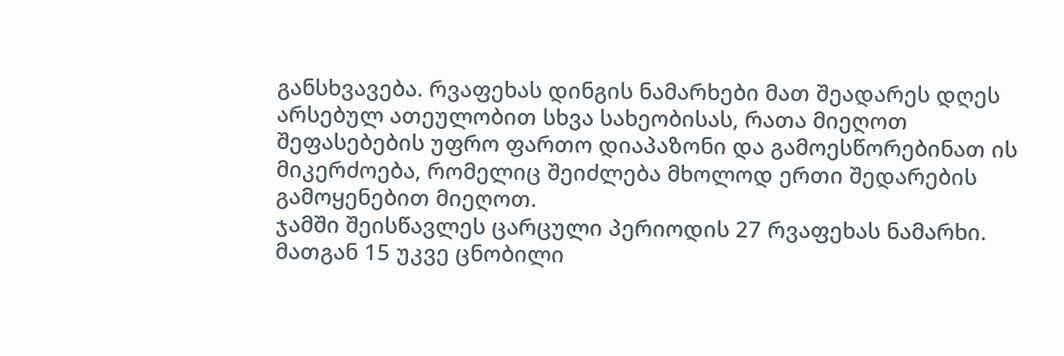განსხვავება. რვაფეხას დინგის ნამარხები მათ შეადარეს დღეს არსებულ ათეულობით სხვა სახეობისას, რათა მიეღოთ შეფასებების უფრო ფართო დიაპაზონი და გამოესწორებინათ ის მიკერძოება, რომელიც შეიძლება მხოლოდ ერთი შედარების გამოყენებით მიეღოთ.
ჯამში შეისწავლეს ცარცული პერიოდის 27 რვაფეხას ნამარხი. მათგან 15 უკვე ცნობილი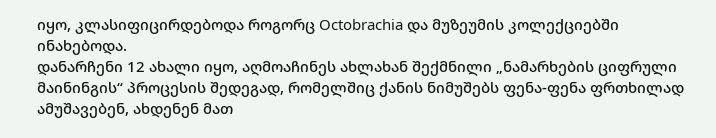იყო, კლასიფიცირდებოდა როგორც Octobrachia და მუზეუმის კოლექციებში ინახებოდა.
დანარჩენი 12 ახალი იყო, აღმოაჩინეს ახლახან შექმნილი „ნამარხების ციფრული მაინინგის“ პროცესის შედეგად, რომელშიც ქანის ნიმუშებს ფენა-ფენა ფრთხილად ამუშავებენ, ახდენენ მათ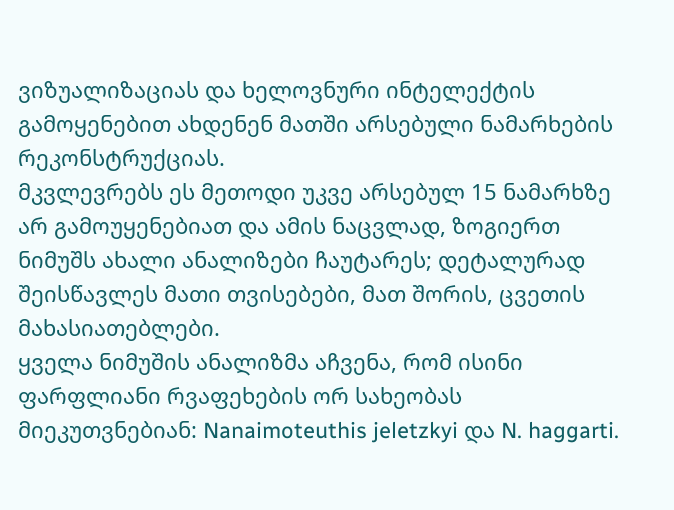ვიზუალიზაციას და ხელოვნური ინტელექტის გამოყენებით ახდენენ მათში არსებული ნამარხების რეკონსტრუქციას.
მკვლევრებს ეს მეთოდი უკვე არსებულ 15 ნამარხზე არ გამოუყენებიათ და ამის ნაცვლად, ზოგიერთ ნიმუშს ახალი ანალიზები ჩაუტარეს; დეტალურად შეისწავლეს მათი თვისებები, მათ შორის, ცვეთის მახასიათებლები.
ყველა ნიმუშის ანალიზმა აჩვენა, რომ ისინი ფარფლიანი რვაფეხების ორ სახეობას მიეკუთვნებიან: Nanaimoteuthis jeletzkyi და N. haggarti.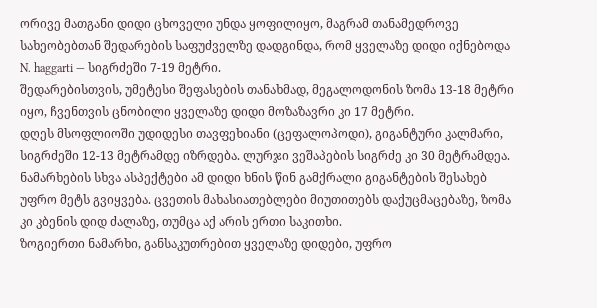ორივე მათგანი დიდი ცხოველი უნდა ყოფილიყო, მაგრამ თანამედროვე სახეობებთან შედარების საფუძველზე დადგინდა, რომ ყველაზე დიდი იქნებოდა N. haggarti — სიგრძეში 7-19 მეტრი.
შედარებისთვის, უმეტესი შეფასების თანახმად, მეგალოდონის ზომა 13-18 მეტრი იყო, ჩვენთვის ცნობილი ყველაზე დიდი მოზაზავრი კი 17 მეტრი.
დღეს მსოფლიოში უდიდესი თავფეხიანი (ცეფალოპოდი), გიგანტური კალმარი, სიგრძეში 12-13 მეტრამდე იზრდება. ლურჯი ვეშაპების სიგრძე კი 30 მეტრამდეა.
ნამარხების სხვა ასპექტები ამ დიდი ხნის წინ გამქრალი გიგანტების შესახებ უფრო მეტს გვიყვება. ცვეთის მახასიათებლები მიუთითებს დაქუცმაცებაზე, ზომა კი კბენის დიდ ძალაზე, თუმცა აქ არის ერთი საკითხი.
ზოგიერთი ნამარხი, განსაკუთრებით ყველაზე დიდები, უფრო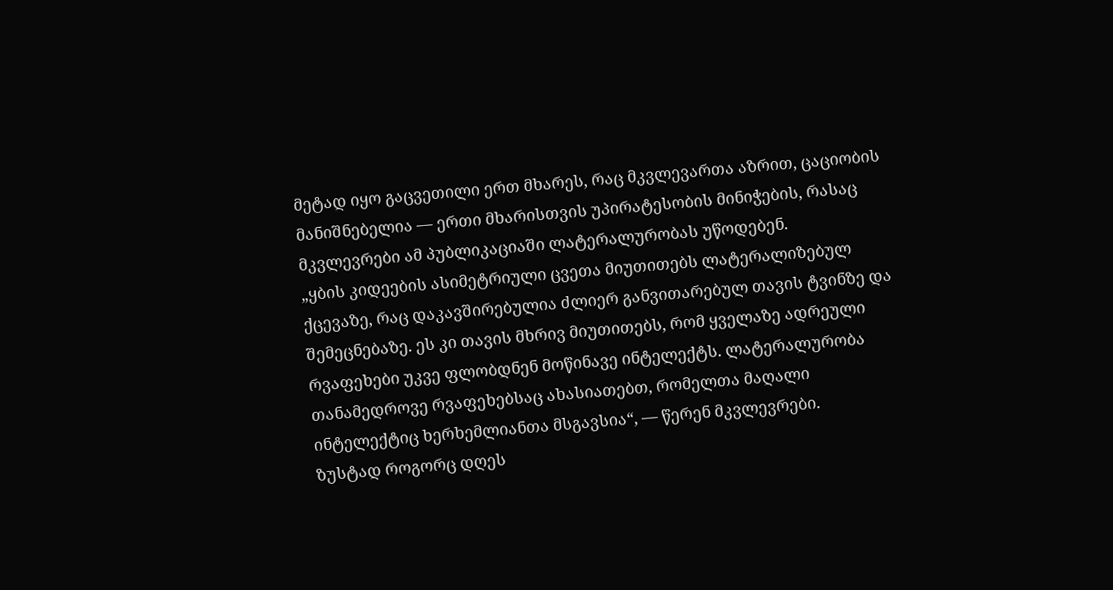მეტად იყო გაცვეთილი ერთ მხარეს, რაც მკვლევართა აზრით, ცაციობის მანიშნებელია — ერთი მხარისთვის უპირატესობის მინიჭების, რასაც მკვლევრები ამ პუბლიკაციაში ლატერალურობას უწოდებენ.
„ყბის კიდეების ასიმეტრიული ცვეთა მიუთითებს ლატერალიზებულ ქცევაზე, რაც დაკავშირებულია ძლიერ განვითარებულ თავის ტვინზე და შემეცნებაზე. ეს კი თავის მხრივ მიუთითებს, რომ ყველაზე ადრეული რვაფეხები უკვე ფლობდნენ მოწინავე ინტელექტს. ლატერალურობა თანამედროვე რვაფეხებსაც ახასიათებთ, რომელთა მაღალი ინტელექტიც ხერხემლიანთა მსგავსია“, — წერენ მკვლევრები.
ზუსტად როგორც დღეს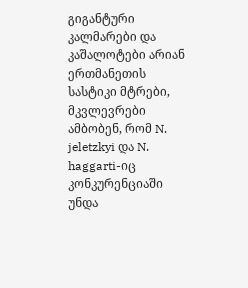გიგანტური კალმარები და კაშალოტები არიან ერთმანეთის სასტიკი მტრები, მკვლევრები ამბობენ, რომ N. jeletzkyi და N. haggarti-იც კონკურენციაში უნდა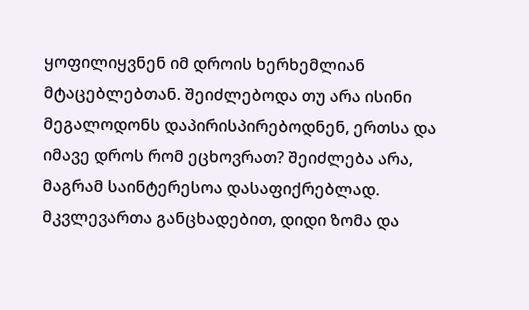ყოფილიყვნენ იმ დროის ხერხემლიან მტაცებლებთან. შეიძლებოდა თუ არა ისინი მეგალოდონს დაპირისპირებოდნენ, ერთსა და იმავე დროს რომ ეცხოვრათ? შეიძლება არა, მაგრამ საინტერესოა დასაფიქრებლად.
მკვლევართა განცხადებით, დიდი ზომა და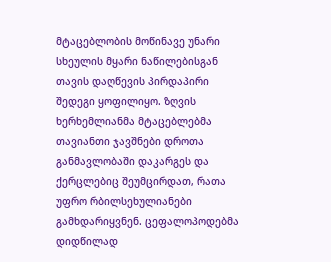მტაცებლობის მოწინავე უნარი სხეულის მყარი ნაწილებისგან თავის დაღწევის პირდაპირი შედეგი ყოფილიყო. ზღვის ხერხემლიანმა მტაცებლებმა თავიანთი ჯავშნები დროთა განმავლობაში დაკარგეს და ქერცლებიც შეუმცირდათ, რათა უფრო რბილსეხულიანები გამხდარიყვნენ. ცეფალოპოდებმა დიდწილად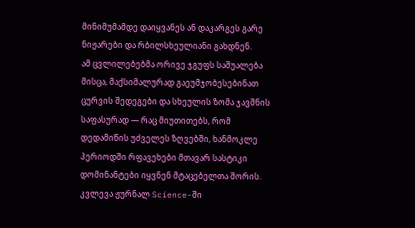მინიმუმამდე დაიყვანეს ან დაკარგეს გარე ნიჟარები და რბილსხეულიანი გახდნენ.
ამ ცვლილებებმა ორივე ჯგუფს საშუალება მისცა, მაქსიმალურად გაეუმჯობესებინათ ცურვის შედეგები და სხეულის ზომა ჯავშნის საფასურად — რაც მიუთითებს, რომ დედამიწის უძველეს ზღვებში, ხანმოკლე პერიოდში რფავეხები მთავარ სასტიკი დომინანტები იყვნენ მტაცებელთა შორის.
კვლევა ჟურნალ Science-ში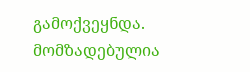გამოქვეყნდა.
მომზადებულია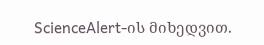ScienceAlert-ის მიხედვით.